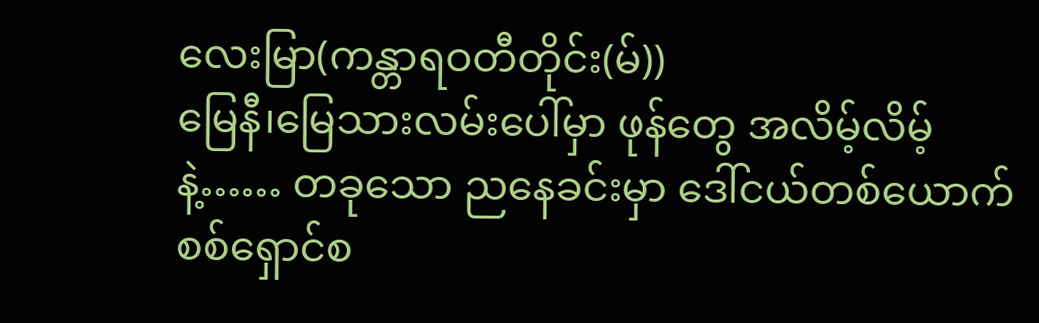လေးမြာ(ကန္တာရဝတီတိုင်း(မ်))
မြေနီ၊မြေသားလမ်းပေါ်မှာ ဖုန်တွေ အလိမ့်လိမ့်နဲ့…… တခုသော ညနေခင်းမှာ ဒေါ်ငယ်တစ်ယောက် စစ်ရှောင်စ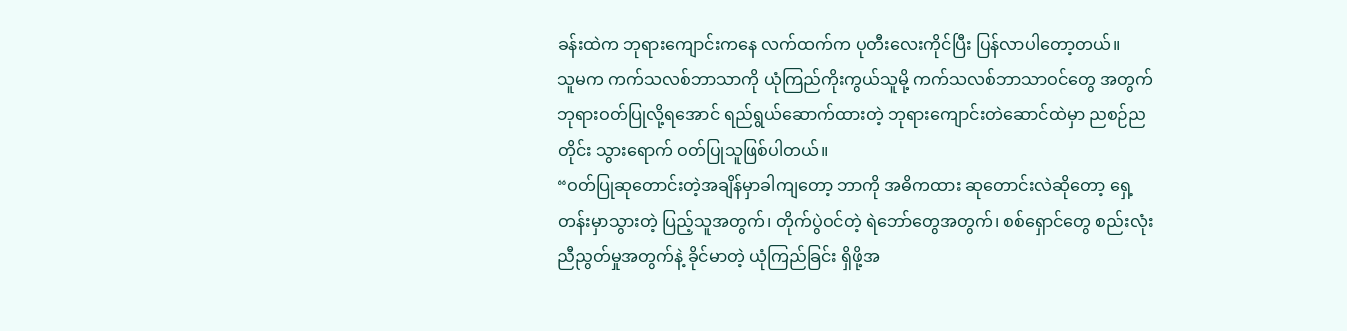ခန်းထဲက ဘုရားကျောင်းကနေ လက်ထက်က ပုတီးလေးကိုင်ပြီး ပြန်လာပါတော့တယ်။
သူမက ကက်သလစ်ဘာသာကို ယုံကြည်ကိုးကွယ်သူမို့ ကက်သလစ်ဘာသာဝင်တွေ အတွက် ဘုရားဝတ်ပြုလို့ရအောင် ရည်ရွယ်ဆောက်ထားတဲ့ ဘုရားကျောင်းတဲဆောင်ထဲမှာ ညစဉ်ညတိုင်း သွားရောက် ဝတ်ပြုသူဖြစ်ပါတယ်။
“ဝတ်ပြုဆုတောင်းတဲ့အချိန်မှာခါကျတော့ ဘာကို အဓိကထား ဆုတောင်းလဲဆိုတော့ ရှေ့တန်းမှာသွားတဲ့ ပြည့်သူအတွက်၊ တိုက်ပွဲဝင်တဲ့ ရဲဘော်တွေအတွက်၊ စစ်ရှောင်တွေ စည်းလုံးညီညွတ်မှုအတွက်နဲ့ ခိုင်မာတဲ့ ယုံကြည်ခြင်း ရှိဖို့အ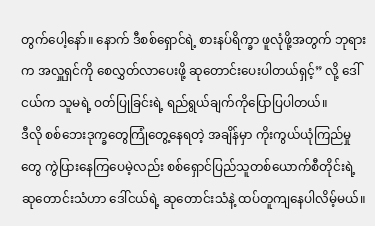တွက်ပေါ့နော်။ နောက် ဒီစစ်ရှောင်ရဲ့ စားနပ်ရိက္ခာ ဖူလုံဖို့အတွက် ဘုရားက အလှူရှင်ကို စေလွှတ်လာပေးဖို့ ဆုတောင်းပေးပါတယ်ရှင့်” လို့ ဒေါ်ငယ်က သူမရဲ့ ဝတ်ပြုခြင်းရဲ့ ရည်ရွယ်ချက်ကိုပြောပြပါတယ်။
ဒီလို စစ်ဘေးဒုက္ခတွေကြုံတွေ့နေရတဲ့ အချိန်မှာ ကိုးကွယ်ယုံကြည်မှုတွေ ကွဲပြားနေကြပေမဲ့လည်း စစ်ရှောင်ပြည်သူတစ်ယောက်စီတိုင်းရဲ့ ဆုတောင်းသံဟာ ဒေါ်ငယ်ရဲ့ ဆုတောင်းသံနဲ့ ထပ်တူကျနေပါလိမ့်မယ်။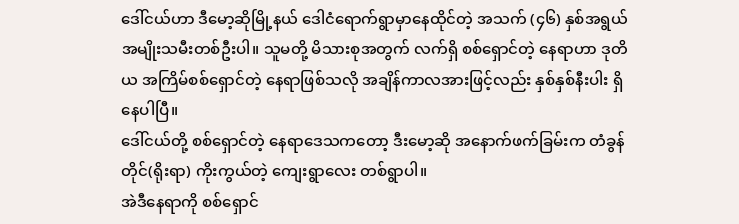ဒေါ်ငယ်ဟာ ဒီမော့ဆိုမြို့နယ် ဒေါငံရောက်ရွာမှာနေထိုင်တဲ့ အသက် (၄၆) နှစ်အရွယ် အမျိုးသမီးတစ်ဦးပါ။ သူမတို့ မိသားစုအတွက် လက်ရှိ စစ်ရှောင်တဲ့ နေရာဟာ ဒုတိယ အကြိမ်စစ်ရှောင်တဲ့ နေရာဖြစ်သလို အချိန်ကာလအားဖြင့်လည်း နှစ်နှစ်နီးပါး ရှိနေပါပြီ။
ဒေါ်ငယ်တို့ စစ်ရှောင်တဲ့ နေရာဒေသကတော့ ဒီးမော့ဆို အနောက်ဖက်ခြမ်းက တံခွန်တိုင်(ရိုးရာ) ကိုးကွယ်တဲ့ ကျေးရွာလေး တစ်ရွာပါ။
အဲဒီနေရာကို စစ်ရှောင်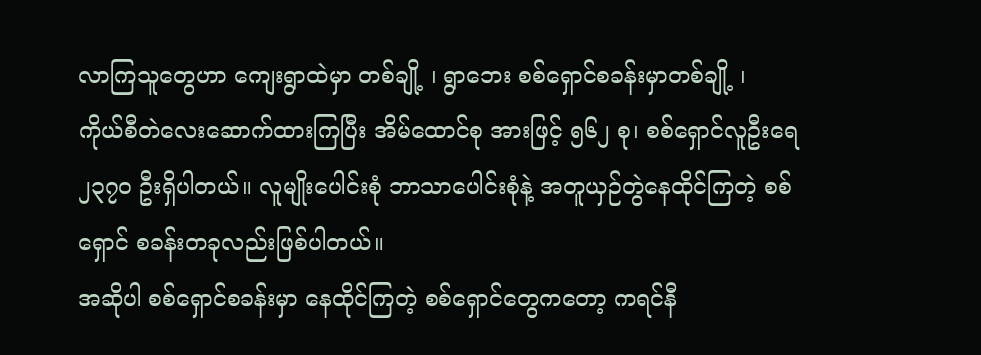လာကြသူတွေဟာ ကျေးရွာထဲမှာ တစ်ချို့ ၊ ရွာဘေး စစ်ရှောင်စခန်းမှာတစ်ချို့ ၊ ကိုယ်စီတဲလေးဆောက်ထားကြပြီး အိမ်ထောင်စု အားဖြင့် ၅၆၂ စု၊ စစ်ရှောင်လူဦးရေ ၂၃၇၀ ဦးရှိပါတယ်။ လူမျိုးပေါင်းစုံ ဘာသာပေါင်းစုံနဲ့ အတူယှဉ်တွဲနေထိုင်ကြတဲ့ စစ်ရှောင် စခန်းတခုလည်းဖြစ်ပါတယ်။
အဆိုပါ စစ်ရှောင်စခန်းမှာ နေထိုင်ကြတဲ့ စစ်ရှောင်တွေကတော့ ကရင်နီ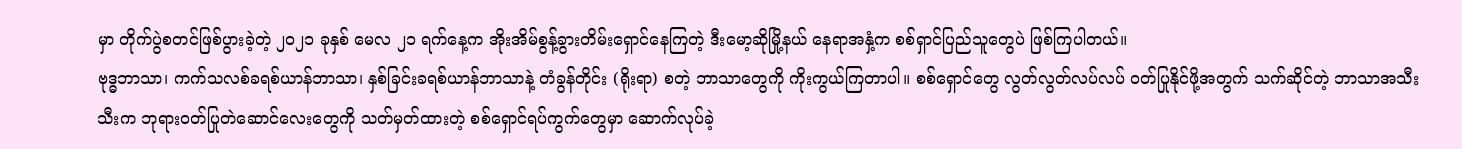မှာ တိုက်ပွဲစတင်ဖြစ်ပွားခဲ့တဲ့ ၂၀၂၁ ခုနှစ် မေလ ၂၁ ရက်နေ့က အိုးအိမ်စွန့်ခွားတိမ်းရှောင်နေကြတဲ့ ဒီးမော့ဆိုမြို့နယ် နေရာအနှံ့က စစ်ရှာင်ပြည်သူတွေပဲ ဖြစ်ကြပါတယ်။
ဗုဒ္ဓဘာသာ၊ ကက်သလစ်ခရစ်ယာန်ဘာသာ၊ နှစ်ခြင်းခရစ်ယာန်ဘာသာနဲ့ တံခွန်တိုင်း (ရိုးရာ) စတဲ့ ဘာသာတွေကို ကိုးကွယ်ကြတာပါ။ စစ်ရှောင်တွေ လွတ်လွတ်လပ်လပ် ဝတ်ပြုနိုင်ဖို့အတွက် သက်ဆိုင်တဲ့ ဘာသာအသီးသီးက ဘုရားဝတ်ပြုတဲဆောင်လေးတွေကို သတ်မှတ်ထားတဲ့ စစ်ရှောင်ရပ်ကွက်တွေမှာ ဆောက်လုပ်ခဲ့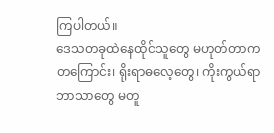ကြပါတယ်။
ဒေသတခုထဲနေထိုင်သူတွေ မဟုတ်တာကတကြောင်း၊ ရိုးရာဓလေ့တွေ၊ ကိုးကွယ်ရာဘာသာတွေ မတူ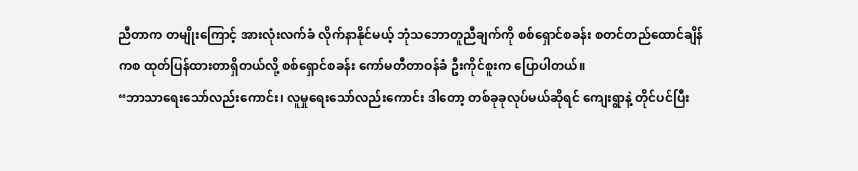ညီတာက တမျိုးကြောင့် အားလုံးလက်ခံ လိုက်နာနိုင်မယ့် ဘုံသဘောတူညီချက်ကို စစ်ရှောင်စခန်း စတင်တည်ထောင်ချိန်ကစ ထုတ်ပြန်ထားတာရှိတယ်လို့ စစ်ရှောင်စခန်း ကော်မတီတာဝန်ခံ ဦးကိုင်စူးက ပြောပါတယ်။
“ဘာသာရေးသော်လည်းကောင်း၊ လူမှုရေးသော်လည်းကောင်း ဒါတော့ တစ်ခုခုလုပ်မယ်ဆိုရင် ကျေးရွာနဲ့ တိုင်ပင်ပြီး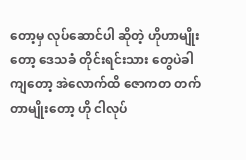တော့မှ လုပ်ဆောင်ပါ ဆိုတဲ့ ဟိုဟာမျိုးတော့ ဒေသခံ တိုင်းရင်းသား တွေပဲခါကျတော့ အဲလောက်ထိ ဇောကတ တက်တာမျိုးတော့ ဟို ငါလုပ်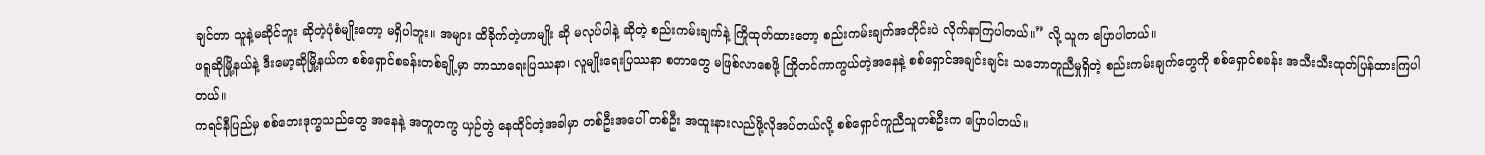ချင်တာ သူနဲ့မဆိုင်ဘူး ဆိုတဲ့ပုံစံမျိုးတော့ မရှိပါဘူး။ အများ ထိခိုက်တဲ့ဟာမျိုး ဆို မလုပ်ပါနဲ့ ဆိုတဲ့ စည်းကမ်းချက်နဲ့ ကြိုထုတ်ထားတော့ စည်းကမ်းချက်အတိုင်းပဲ လိုက်နာကြပါတယ်။” လို့ သူက ပြောပါတယ်။
ဖရူဆိုမြို့နယ်နဲ့ ဒီးမော့ဆိုမြို့နယ်က စစ်ရှောင်စခန်းတစ်ချို့မှာ ဘာသာရေးပြဿနာ၊ လူမျိုးရေးပြဿနာ စတာတွေ မဖြစ်လာစေဖို့ ကြိုတင်ကာကွယ်တဲ့အနေနဲ့ စစ်ရှောင်အချင်းချင်း သဘောတူညီမှုရှိတဲ့ စည်းကမ်းချက်တွေကို စစ်ရှောင်စခန်း အသီးသီးထုတ်ပြန်ထားကြပါတယ်။
ကရင်နီပြည်မှ စစ်ဘေးဒုက္ခသည်တွေ အနေနဲ့ အတူတကွ ယှဉ်တွဲ နေထိုင်တဲ့အခါမှာ တစ်ဦးအပေါ် တစ်ဦး အထူးနားလည်ဖို့လိုအပ်တယ်လို့ စစ်ရှောင်ကူညီသူတစ်ဦးက ပြောပါတယ်။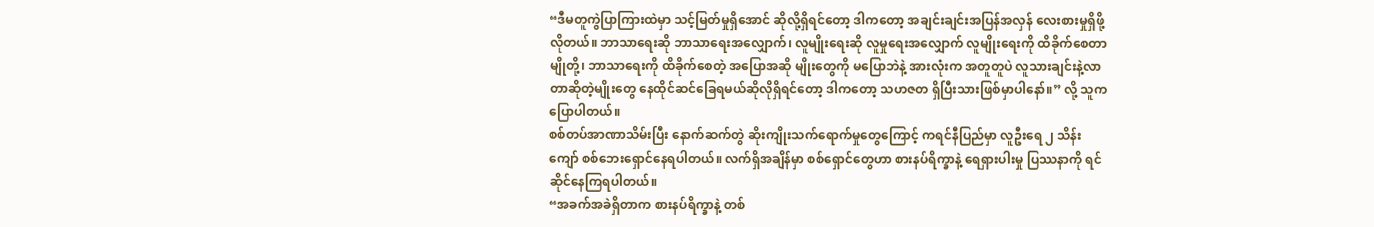“ဒီမတူကွဲပြာကြားထဲမှာ သင့်မြတ်မှုရှိအောင် ဆိုလို့ရှိရင်တော့ ဒါကတော့ အချင်းချင်းအပြန်အလှန် လေးစားမှုရှိဖို့ လိုတယ်။ ဘာသာရေးဆို ဘာသာရေးအလျှောက်၊ လူမျိုးရေးဆို လူမှုရေးအလျှောက် လူမျိုးရေးကို ထိခိုက်စေတာမျိုတို့၊ ဘာသာရေးကို ထိခိုက်စေတဲ့ အပြောအဆို မျိုးတွေကို မပြောဘဲနဲ့ အားလုံးက အတူတူပဲ လူသားချင်းနဲ့လာတာဆိုတဲ့မျိုးတွေ နေထိုင်ဆင်ခြေရမယ်ဆိုလိုရှိရင်တော့ ဒါကတော့ သဟဇတ ရှိပြီးသားဖြစ်မှာပါနော်။” လို့ သူကပြောပါတယ်။
စစ်တပ်အာဏာသိမ်းပြီး နောက်ဆက်တွဲ ဆိုးကျိုးသက်ရောက်မှုတွေကြောင့် ကရင်နီပြည်မှာ လူဦးရေ ၂ သိန်းကျော် စစ်ဘေးရှောင်နေရပါတယ်။ လက်ရှိအချိန်မှာ စစ်ရှောင်တွေဟာ စားနပ်ရိက္ခာနဲ့ ရေရှားပါးမှု ပြဿနာကို ရင်ဆိုင်နေကြရပါတယ်။
“အခက်အခဲရှိတာက စားနပ်ရိက္ခာနဲ့ တစ်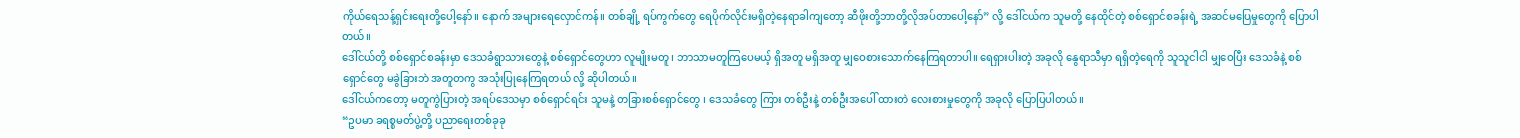ကိုယ်ရေသန့်ရှင်းရေးတို့ပေါ့နော်။ နောက် အများရေလှောင်ကန်။ တစ်ချို့ ရပ်ကွက်တွေ ရေပိုက်လိုင်းမရှိတဲ့နေရာခါကျတော့ ဆီဖိုးတို့ဘာတို့လိုအပ်တာပေါ့နော်” လို့ ဒေါ်ငယ်က သူမတို့ နေထိုင်တဲ့ စစ်ရှောင်စခန်းရဲ့ အဆင်မပြေမှုတွေကို ပြောပါတယ်။
ဒေါ်ငယ်တို့ စစ်ရှောင်စခန်းမှာ ဒေသခံရွာသားတွေနဲ့ စစ်ရှောင်တွေဟာ လူမျိုးမတူ ၊ ဘာသာမတူကြပေမယ့် ရှိအတူ မရှိအတူ မျှဝေစားသောက်နေကြရတာပါ။ ရေရှားပါးတဲ့ အခုလို နွေရာသီမှာ ရရှိတဲ့ရေကို သူသူငါငါ မျှဝေပြီး ဒေသခံနဲ့ စစ်ရှောင်တွေ မခွဲခြားဘဲ အတူတကွ အသုံးပြုနေကြရတယ် လို့ ဆိုပါတယ်။
ဒေါ်ငယ်ကတော့ မတူကွဲပြားတဲ့ အရပ်ဒေသမှာ စစ်ရှောင်ရင်း သူမနဲ့ တခြားစစ်ရှောင်တွေ ၊ ဒေသခံတွေ ကြား တစ်ဦးနဲ့ တစ်ဦးအပေါ် ထားတဲ လေးစားမှုတွေကို အခုလို ပြောပြပါတယ်။
“ဥပမာ ခရစ္စမတ်ပွဲ့တို့ ပညာရေးတစ်ခုခု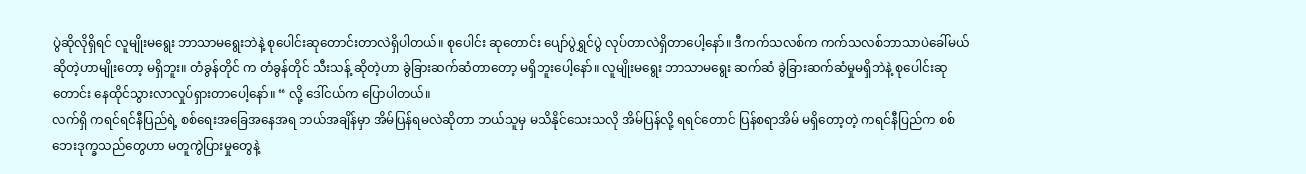ပွဲဆိုလိုရှိရင် လူမျိုးမရွေး ဘာသာမရွေးဘဲနဲ့ စုပေါင်းဆုတောင်းတာလဲရှိပါတယ်။ စုပေါင်း ဆုတောင်း ပျော်ပွဲရွှင်ပွဲ လုပ်တာလဲရှိတာပေါ့နော်။ ဒီကက်သလစ်က ကက်သလစ်ဘာသာပဲခေါ်မယ် ဆိုတဲ့ဟာမျိုးတော့ မရှိဘူး။ တံခွန်တိုင် က တံခွန်တိုင် သီးသန့် ဆိုတဲ့ဟာ ခွဲခြားဆက်ဆံတာတော့ မရှိဘူးပေါ့နော်။ လူမျိုးမရွေး ဘာသာမရွေး ဆက်ဆံ ခွဲခြားဆက်ဆံမှုမရှိဘဲနဲ့ စုပေါင်းဆုတောင်း နေထိုင်သွားလာလှုပ်ရှားတာပေါ့နော်။ “ လို့ ဒေါ်ငယ်က ပြောပါတယ်။
လက်ရှိ ကရင်ရင်နီပြည်ရဲ့ စစ်ရေးအခြေအနေအရ ဘယ်အချိန်မှာ အိမ်ပြန်ရမလဲဆိုတာ ဘယ်သူမှ မသိနိုင်သေးသလို အိမ်ပြန်လို့ ရရင်တောင် ပြန်စရာအိမ် မရှိတော့တဲ့ ကရင်နီပြည်က စစ်ဘေးဒုက္ခသည်တွေဟာ မတူကွဲပြားမှုတွေနဲ့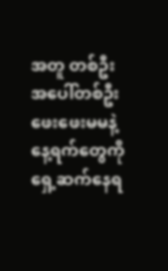အတူ တစ်ဦးအပေါ်တစ်ဦး ဖေးဖေးမမနဲ့ နေ့ရက်တွေကို ရှေ့ဆက်နေရ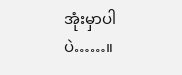အုံးမှာပါပဲ……။